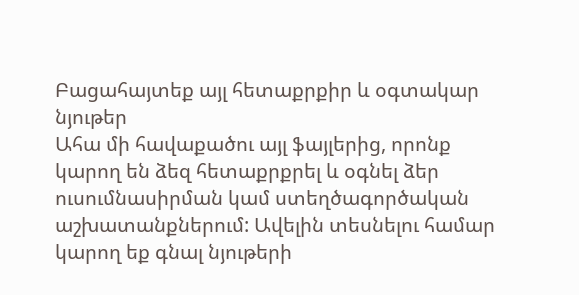Բացահայտեք այլ հետաքրքիր և օգտակար նյութեր
Ահա մի հավաքածու այլ ֆայլերից, որոնք կարող են ձեզ հետաքրքրել և օգնել ձեր ուսումնասիրման կամ ստեղծագործական աշխատանքներում: Ավելին տեսնելու համար կարող եք գնալ նյութերի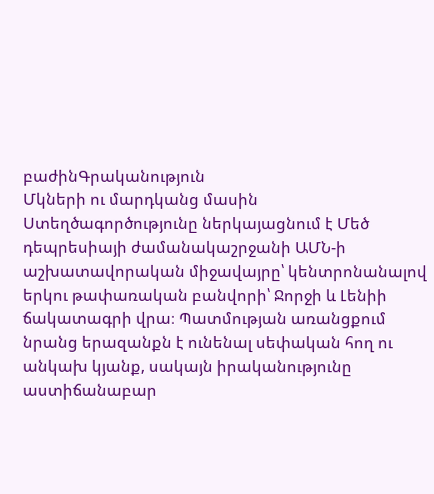բաժինԳրականություն
Մկների ու մարդկանց մասին
Ստեղծագործությունը ներկայացնում է Մեծ դեպրեսիայի ժամանակաշրջանի ԱՄՆ-ի աշխատավորական միջավայրը՝ կենտրոնանալով երկու թափառական բանվորի՝ Ջորջի և Լենիի ճակատագրի վրա։ Պատմության առանցքում նրանց երազանքն է ունենալ սեփական հող ու անկախ կյանք, սակայն իրականությունը աստիճանաբար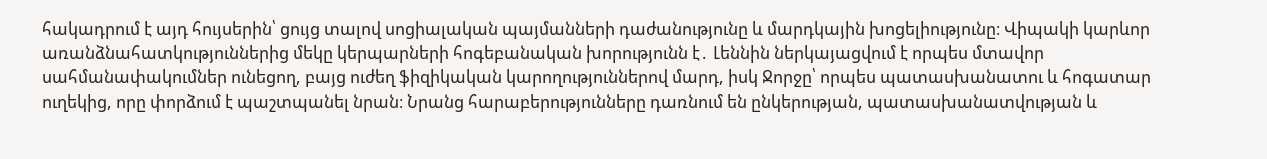հակադրում է այդ հույսերին՝ ցույց տալով սոցիալական պայմանների դաժանությունը և մարդկային խոցելիությունը։ Վիպակի կարևոր առանձնահատկություններից մեկը կերպարների հոգեբանական խորությունն է․ Լեննին ներկայացվում է որպես մտավոր սահմանափակումներ ունեցող, բայց ուժեղ ֆիզիկական կարողություններով մարդ, իսկ Ջորջը՝ որպես պատասխանատու և հոգատար ուղեկից, որը փորձում է պաշտպանել նրան։ Նրանց հարաբերությունները դառնում են ընկերության, պատասխանատվության և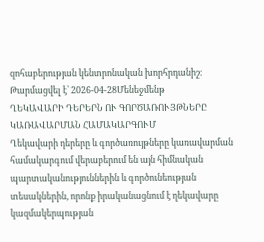զոհաբերության կենտրոնական խորհրդանիշ։
Թարմացվել է՝ 2026-04-28Մենեջմենթ
ՂԵԿԱՎԱՐԻ ԴԵՐԵՐՆ ՈՒ ԳՈՐԾԱՌՈՒՅԹՆԵՐԸ ԿԱՌԱՎԱՐՄԱՆ ՀԱՄԱԿԱՐԳՈՒՄ
Ղեկավարի դերերը և գործառույթները կառավարման համակարգում վերաբերում են այն հիմնական պարտականություններին և գործունեության տեսակներին, որոնք իրականացնում է ղեկավարը կազմակերպության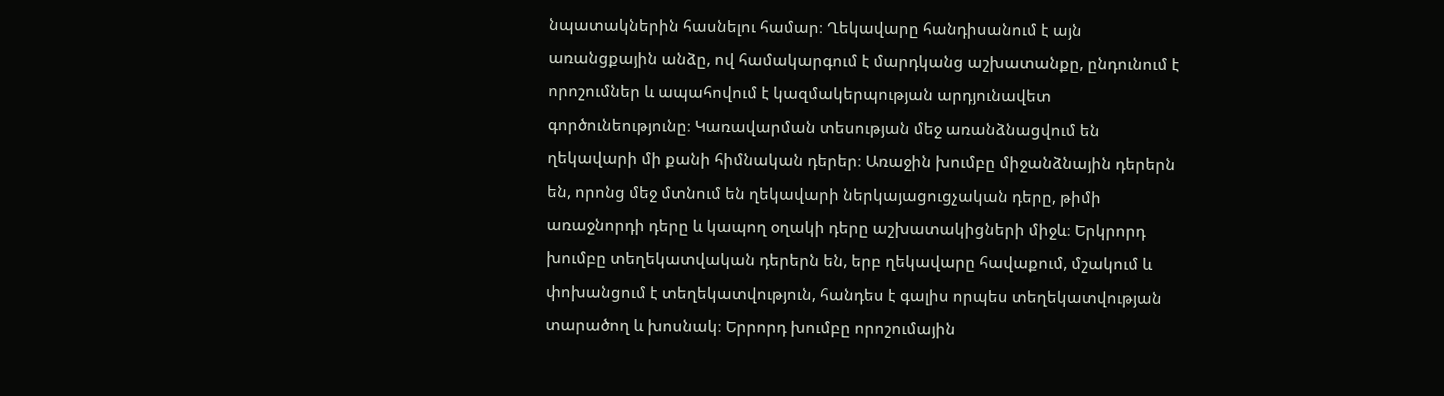նպատակներին հասնելու համար։ Ղեկավարը հանդիսանում է այն առանցքային անձը, ով համակարգում է մարդկանց աշխատանքը, ընդունում է որոշումներ և ապահովում է կազմակերպության արդյունավետ գործունեությունը։ Կառավարման տեսության մեջ առանձնացվում են ղեկավարի մի քանի հիմնական դերեր։ Առաջին խումբը միջանձնային դերերն են, որոնց մեջ մտնում են ղեկավարի ներկայացուցչական դերը, թիմի առաջնորդի դերը և կապող օղակի դերը աշխատակիցների միջև։ Երկրորդ խումբը տեղեկատվական դերերն են, երբ ղեկավարը հավաքում, մշակում և փոխանցում է տեղեկատվություն, հանդես է գալիս որպես տեղեկատվության տարածող և խոսնակ։ Երրորդ խումբը որոշումային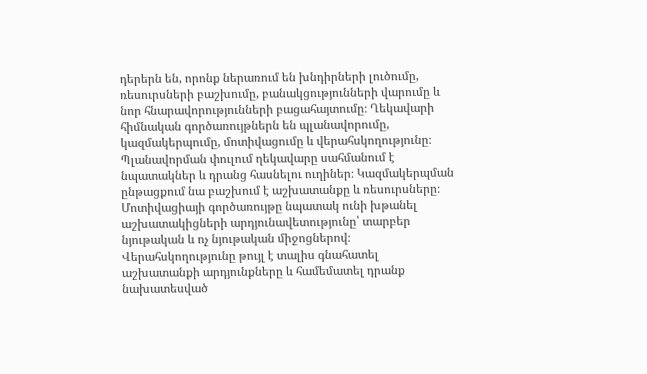դերերն են, որոնք ներառում են խնդիրների լուծումը, ռեսուրսների բաշխումը, բանակցությունների վարումը և նոր հնարավորությունների բացահայտումը։ Ղեկավարի հիմնական գործառույթներն են պլանավորումը, կազմակերպումը, մոտիվացումը և վերահսկողությունը։ Պլանավորման փուլում ղեկավարը սահմանում է նպատակներ և դրանց հասնելու ուղիներ։ Կազմակերպման ընթացքում նա բաշխում է աշխատանքը և ռեսուրսները։ Մոտիվացիայի գործառույթը նպատակ ունի խթանել աշխատակիցների արդյունավետությունը՝ տարբեր նյութական և ոչ նյութական միջոցներով։ Վերահսկողությունը թույլ է տալիս գնահատել աշխատանքի արդյունքները և համեմատել դրանք նախատեսված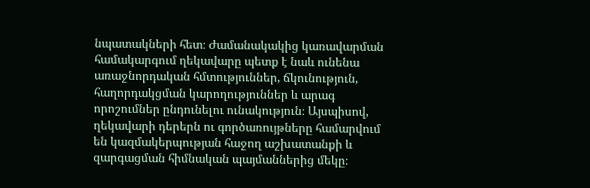նպատակների հետ։ Ժամանակակից կառավարման համակարգում ղեկավարը պետք է նաև ունենա առաջնորդական հմտություններ, ճկունություն, հաղորդակցման կարողություններ և արագ որոշումներ ընդունելու ունակություն։ Այսպիսով, ղեկավարի դերերն ու գործառույթները համարվում են կազմակերպության հաջող աշխատանքի և զարգացման հիմնական պայմաններից մեկը։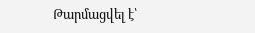Թարմացվել է՝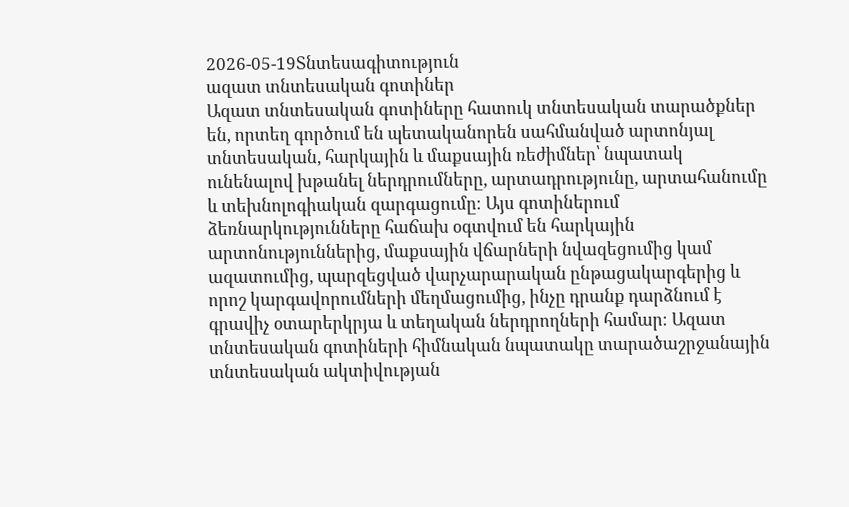2026-05-19Տնտեսագիտություն
ազատ տնտեսական գոտիներ
Ազատ տնտեսական գոտիները հատուկ տնտեսական տարածքներ են, որտեղ գործում են պետականորեն սահմանված արտոնյալ տնտեսական, հարկային և մաքսային ռեժիմներ՝ նպատակ ունենալով խթանել ներդրումները, արտադրությունը, արտահանումը և տեխնոլոգիական զարգացումը։ Այս գոտիներում ձեռնարկությունները հաճախ օգտվում են հարկային արտոնություններից, մաքսային վճարների նվազեցումից կամ ազատումից, պարզեցված վարչարարական ընթացակարգերից և որոշ կարգավորումների մեղմացումից, ինչը դրանք դարձնում է գրավիչ օտարերկրյա և տեղական ներդրողների համար։ Ազատ տնտեսական գոտիների հիմնական նպատակը տարածաշրջանային տնտեսական ակտիվության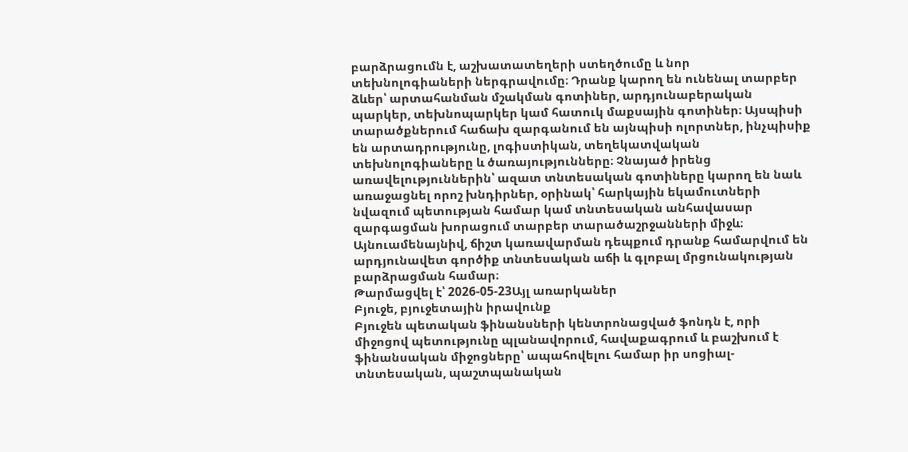բարձրացումն է, աշխատատեղերի ստեղծումը և նոր տեխնոլոգիաների ներգրավումը։ Դրանք կարող են ունենալ տարբեր ձևեր՝ արտահանման մշակման գոտիներ, արդյունաբերական պարկեր, տեխնոպարկեր կամ հատուկ մաքսային գոտիներ։ Այսպիսի տարածքներում հաճախ զարգանում են այնպիսի ոլորտներ, ինչպիսիք են արտադրությունը, լոգիստիկան, տեղեկատվական տեխնոլոգիաները և ծառայությունները։ Չնայած իրենց առավելություններին՝ ազատ տնտեսական գոտիները կարող են նաև առաջացնել որոշ խնդիրներ, օրինակ՝ հարկային եկամուտների նվազում պետության համար կամ տնտեսական անհավասար զարգացման խորացում տարբեր տարածաշրջանների միջև։ Այնուամենայնիվ, ճիշտ կառավարման դեպքում դրանք համարվում են արդյունավետ գործիք տնտեսական աճի և գլոբալ մրցունակության բարձրացման համար։
Թարմացվել է՝ 2026-05-23Այլ առարկաներ
Բյուջե, բյուջետային իրավունք
Բյուջեն պետական ֆինանսների կենտրոնացված ֆոնդն է, որի միջոցով պետությունը պլանավորում, հավաքագրում և բաշխում է ֆինանսական միջոցները՝ ապահովելու համար իր սոցիալ-տնտեսական, պաշտպանական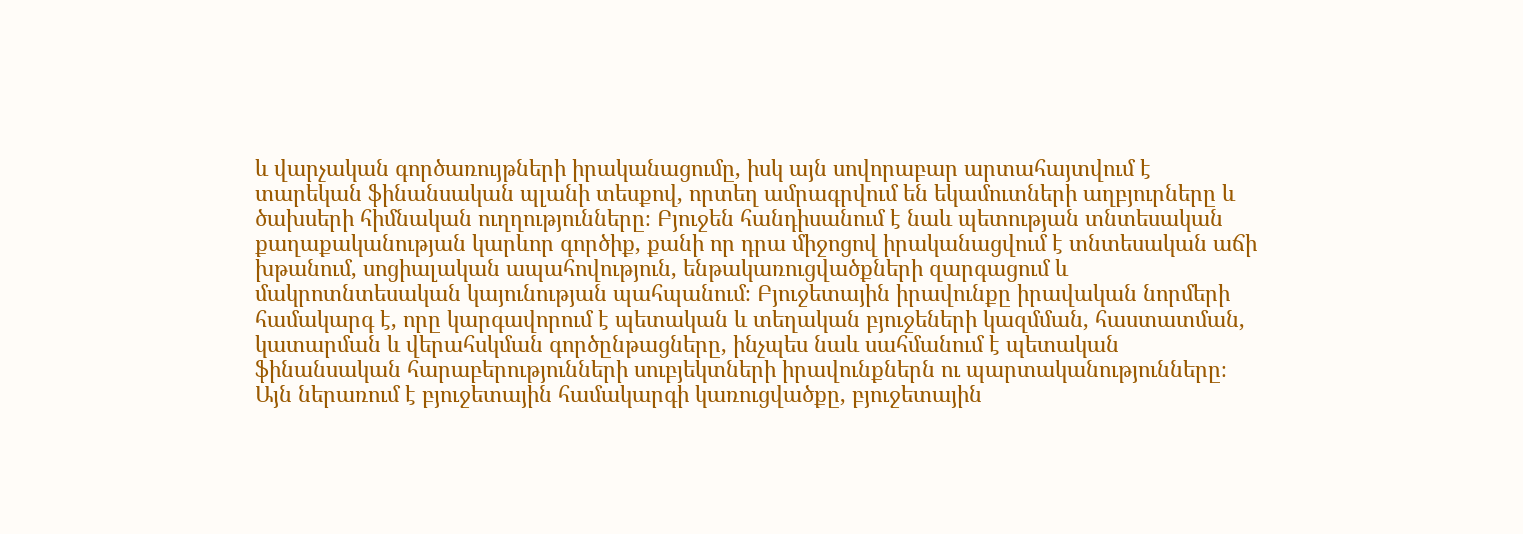և վարչական գործառույթների իրականացումը, իսկ այն սովորաբար արտահայտվում է տարեկան ֆինանսական պլանի տեսքով, որտեղ ամրագրվում են եկամուտների աղբյուրները և ծախսերի հիմնական ուղղությունները։ Բյուջեն հանդիսանում է նաև պետության տնտեսական քաղաքականության կարևոր գործիք, քանի որ դրա միջոցով իրականացվում է տնտեսական աճի խթանում, սոցիալական ապահովություն, ենթակառուցվածքների զարգացում և մակրոտնտեսական կայունության պահպանում։ Բյուջետային իրավունքը իրավական նորմերի համակարգ է, որը կարգավորում է պետական և տեղական բյուջեների կազմման, հաստատման, կատարման և վերահսկման գործընթացները, ինչպես նաև սահմանում է պետական ֆինանսական հարաբերությունների սուբյեկտների իրավունքներն ու պարտականությունները։ Այն ներառում է բյուջետային համակարգի կառուցվածքը, բյուջետային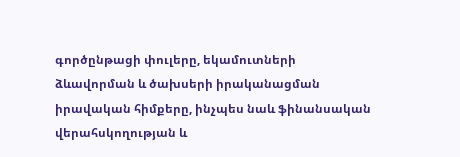գործընթացի փուլերը, եկամուտների ձևավորման և ծախսերի իրականացման իրավական հիմքերը, ինչպես նաև ֆինանսական վերահսկողության և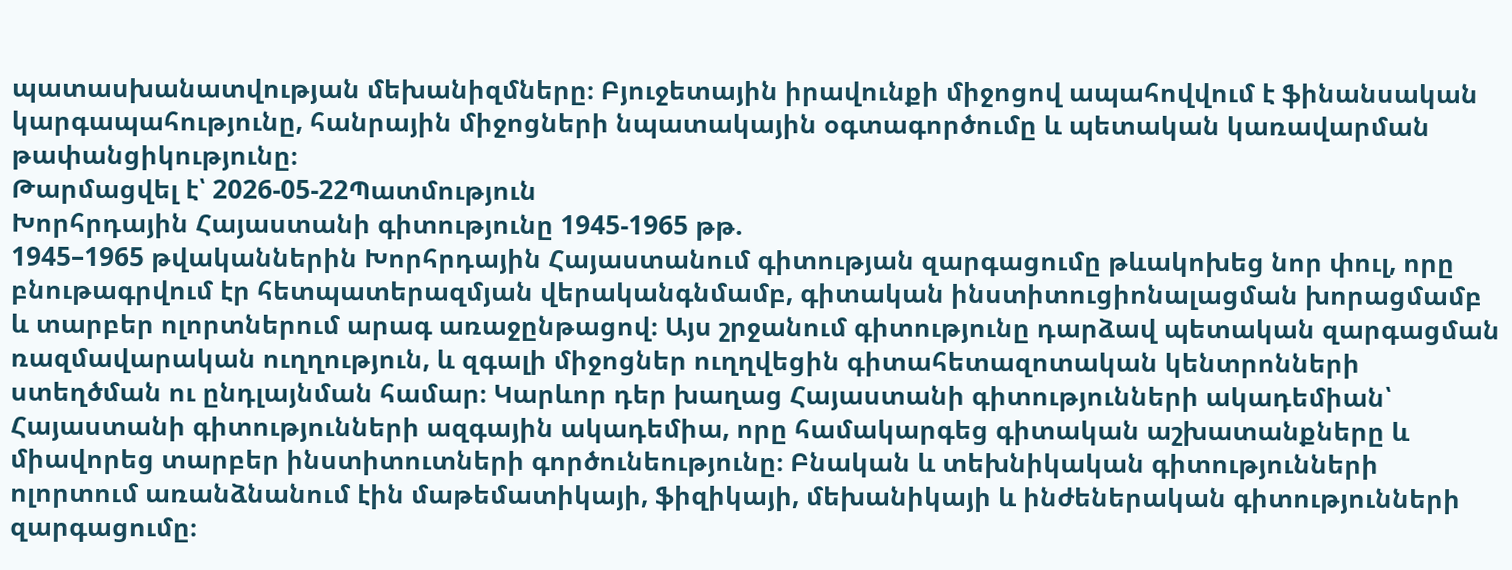պատասխանատվության մեխանիզմները։ Բյուջետային իրավունքի միջոցով ապահովվում է ֆինանսական կարգապահությունը, հանրային միջոցների նպատակային օգտագործումը և պետական կառավարման թափանցիկությունը։
Թարմացվել է՝ 2026-05-22Պատմություն
Խորհրդային Հայաստանի գիտությունը 1945-1965 թթ.
1945–1965 թվականներին Խորհրդային Հայաստանում գիտության զարգացումը թևակոխեց նոր փուլ, որը բնութագրվում էր հետպատերազմյան վերականգնմամբ, գիտական ինստիտուցիոնալացման խորացմամբ և տարբեր ոլորտներում արագ առաջընթացով։ Այս շրջանում գիտությունը դարձավ պետական զարգացման ռազմավարական ուղղություն, և զգալի միջոցներ ուղղվեցին գիտահետազոտական կենտրոնների ստեղծման ու ընդլայնման համար։ Կարևոր դեր խաղաց Հայաստանի գիտությունների ակադեմիան՝ Հայաստանի գիտությունների ազգային ակադեմիա, որը համակարգեց գիտական աշխատանքները և միավորեց տարբեր ինստիտուտների գործունեությունը։ Բնական և տեխնիկական գիտությունների ոլորտում առանձնանում էին մաթեմատիկայի, ֆիզիկայի, մեխանիկայի և ինժեներական գիտությունների զարգացումը։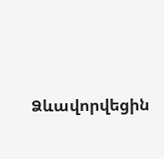Ձևավորվեցին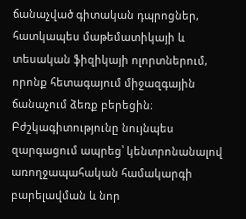ճանաչված գիտական դպրոցներ, հատկապես մաթեմատիկայի և տեսական ֆիզիկայի ոլորտներում, որոնք հետագայում միջազգային ճանաչում ձեռք բերեցին։ Բժշկագիտությունը նույնպես զարգացում ապրեց՝ կենտրոնանալով առողջապահական համակարգի բարելավման և նոր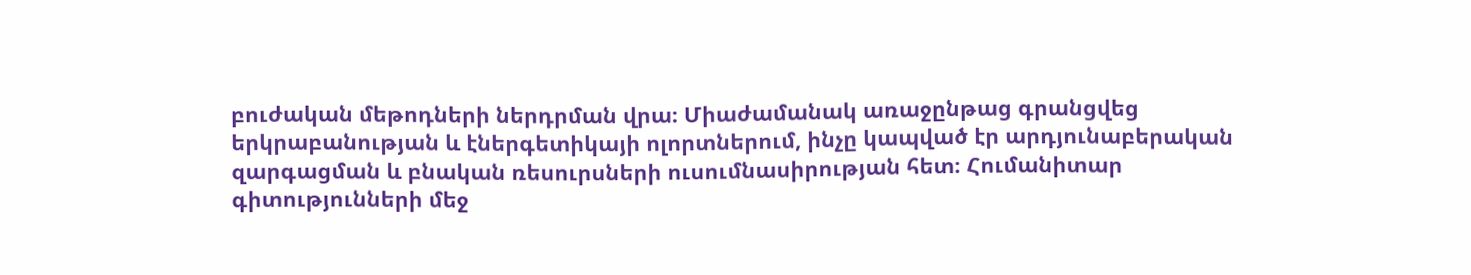բուժական մեթոդների ներդրման վրա։ Միաժամանակ առաջընթաց գրանցվեց երկրաբանության և էներգետիկայի ոլորտներում, ինչը կապված էր արդյունաբերական զարգացման և բնական ռեսուրսների ուսումնասիրության հետ։ Հումանիտար գիտությունների մեջ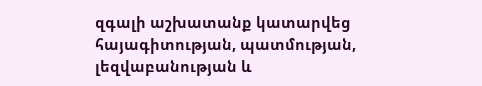զգալի աշխատանք կատարվեց հայագիտության, պատմության, լեզվաբանության և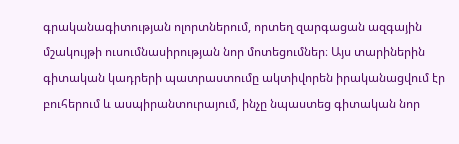գրականագիտության ոլորտներում, որտեղ զարգացան ազգային մշակույթի ուսումնասիրության նոր մոտեցումներ։ Այս տարիներին գիտական կադրերի պատրաստումը ակտիվորեն իրականացվում էր բուհերում և ասպիրանտուրայում, ինչը նպաստեց գիտական նոր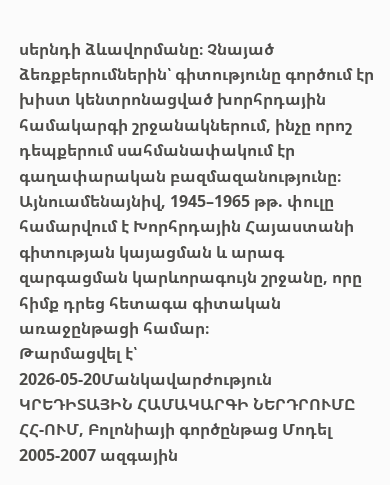սերնդի ձևավորմանը։ Չնայած ձեռքբերումներին՝ գիտությունը գործում էր խիստ կենտրոնացված խորհրդային համակարգի շրջանակներում, ինչը որոշ դեպքերում սահմանափակում էր գաղափարական բազմազանությունը։ Այնուամենայնիվ, 1945–1965 թթ. փուլը համարվում է Խորհրդային Հայաստանի գիտության կայացման և արագ զարգացման կարևորագույն շրջանը, որը հիմք դրեց հետագա գիտական առաջընթացի համար։
Թարմացվել է՝ 2026-05-20Մանկավարժություն
ԿՐԵԴԻՏԱՅԻՆ ՀԱՄԱԿԱՐԳԻ ՆԵՐԴՐՈՒՄԸ ՀՀ-ՈՒՄ, Բոլոնիայի գործընթաց Մոդել 2005-2007 ազգային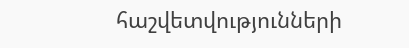հաշվետվությունների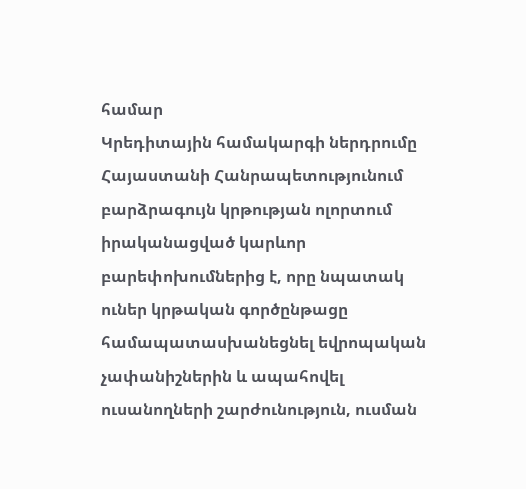համար
Կրեդիտային համակարգի ներդրումը Հայաստանի Հանրապետությունում բարձրագույն կրթության ոլորտում իրականացված կարևոր բարեփոխումներից է, որը նպատակ ուներ կրթական գործընթացը համապատասխանեցնել եվրոպական չափանիշներին և ապահովել ուսանողների շարժունություն, ուսման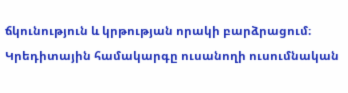ճկունություն և կրթության որակի բարձրացում։ Կրեդիտային համակարգը ուսանողի ուսումնական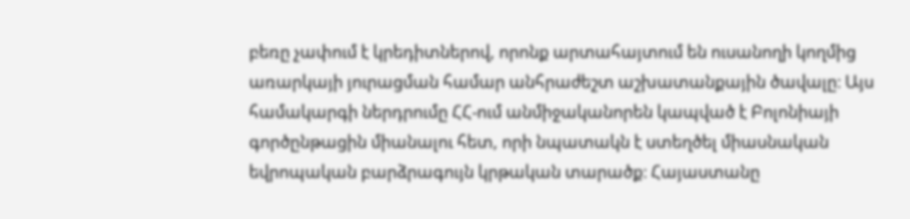բեռը չափում է կրեդիտներով, որոնք արտահայտում են ուսանողի կողմից առարկայի յուրացման համար անհրաժեշտ աշխատանքային ծավալը։ Այս համակարգի ներդրումը ՀՀ-ում անմիջականորեն կապված է Բոլոնիայի գործընթացին միանալու հետ, որի նպատակն է ստեղծել միասնական եվրոպական բարձրագույն կրթական տարածք։ Հայաստանը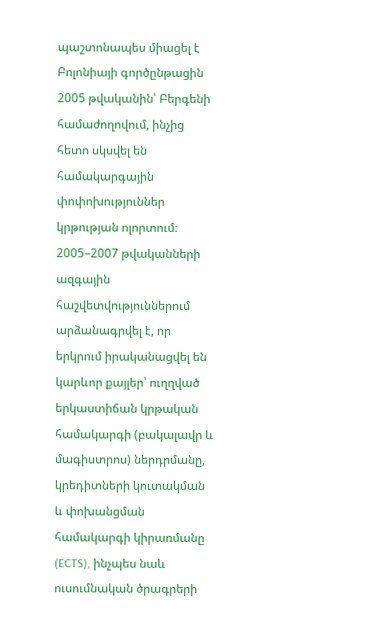պաշտոնապես միացել է Բոլոնիայի գործընթացին 2005 թվականին՝ Բերգենի համաժողովում, ինչից հետո սկսվել են համակարգային փոփոխություններ կրթության ոլորտում։ 2005–2007 թվականների ազգային հաշվետվություններում արձանագրվել է, որ երկրում իրականացվել են կարևոր քայլեր՝ ուղղված երկաստիճան կրթական համակարգի (բակալավր և մագիստրոս) ներդրմանը, կրեդիտների կուտակման և փոխանցման համակարգի կիրառմանը (ECTS), ինչպես նաև ուսումնական ծրագրերի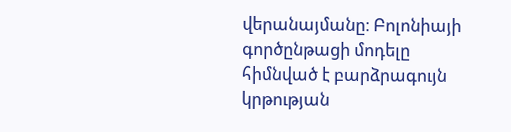վերանայմանը։ Բոլոնիայի գործընթացի մոդելը հիմնված է բարձրագույն կրթության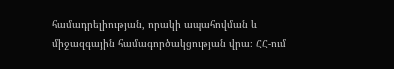համադրելիության, որակի ապահովման և միջազգային համագործակցության վրա։ ՀՀ-ում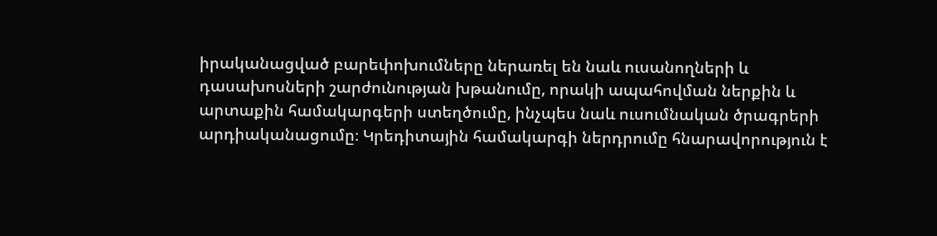իրականացված բարեփոխումները ներառել են նաև ուսանողների և դասախոսների շարժունության խթանումը, որակի ապահովման ներքին և արտաքին համակարգերի ստեղծումը, ինչպես նաև ուսումնական ծրագրերի արդիականացումը։ Կրեդիտային համակարգի ներդրումը հնարավորություն է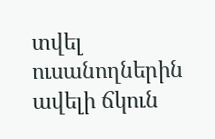տվել ուսանողներին ավելի ճկուն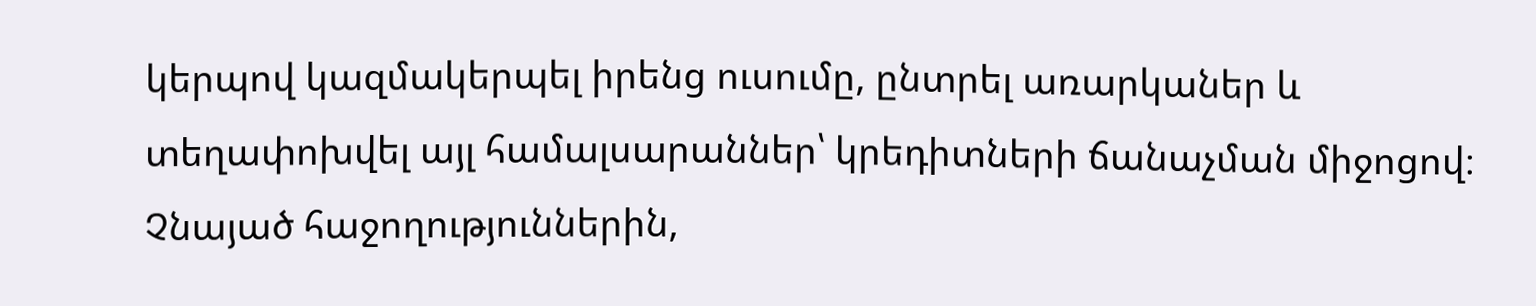կերպով կազմակերպել իրենց ուսումը, ընտրել առարկաներ և տեղափոխվել այլ համալսարաններ՝ կրեդիտների ճանաչման միջոցով։ Չնայած հաջողություններին,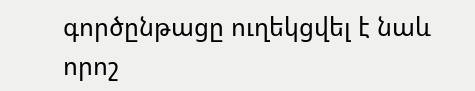գործընթացը ուղեկցվել է նաև որոշ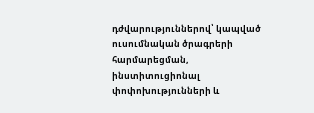դժվարություններով՝ կապված ուսումնական ծրագրերի հարմարեցման, ինստիտուցիոնալ փոփոխությունների և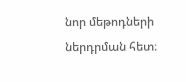նոր մեթոդների ներդրման հետ։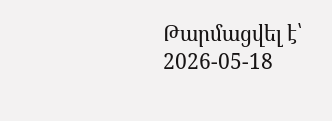Թարմացվել է՝ 2026-05-18